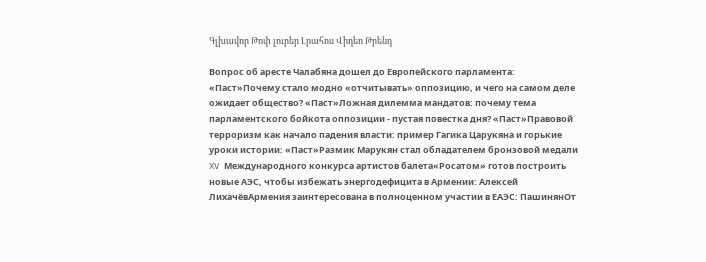Գլխավոր Թոփ լուրեր Լրահոս Վիդեո Թրենդ

Вопрос об аресте Чалабяна дошел до Европейского парламента: «Паст»Почему стало модно «отчитывать» оппозицию, и чего на самом деле ожидает общество? «Паст»Ложная дилемма мандатов: почему тема парламентского бойкота оппозиции - пустая повестка дня? «Паст»Правовой терроризм как начало падения власти: пример Гагика Царукяна и горькие уроки истории: «Паст»Размик Марукян стал обладателем бронзовой медали XV Международного конкурса артистов балета«Росатом» готов построить новые АЭС, чтобы избежать энергодефицита в Армении: Алексей ЛихачёвАрмения заинтересована в полноценном участии в ЕАЭС: ПашинянОт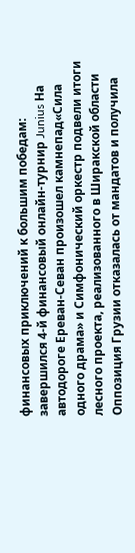финансовых приключений к большим победам: завершился 4-й финансовый онлайн-турнир Junius На автодороге Ереван-Севан произошел камнепад«Сила одного драма» и Симфонический оркестр подвели итоги лесного проекта, реализованного в Ширакской области Оппозиция Грузии отказалась от мандатов и получила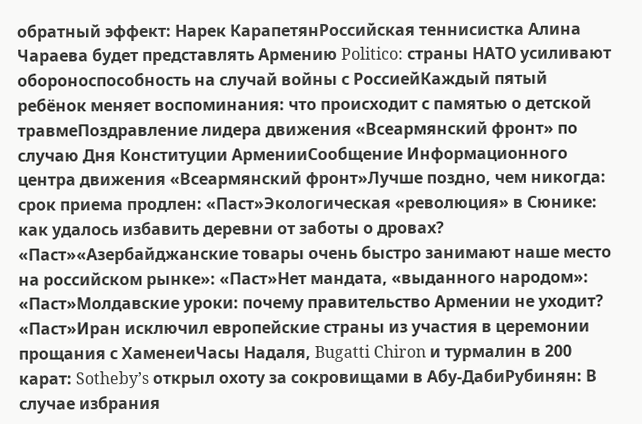обратный эффект: Нарек КарапетянРоссийская теннисистка Алина Чараева будет представлять Армению Politico: страны НАТО усиливают обороноспособность на случай войны с РоссиейКаждый пятый ребёнок меняет воспоминания: что происходит с памятью о детской травмеПоздравление лидера движения «Всеармянский фронт» по случаю Дня Конституции АрменииСообщение Информационного центра движения «Всеармянский фронт»Лучше поздно, чем никогда: срок приема продлен: «Паст»Экологическая «революция» в Сюнике: как удалось избавить деревни от заботы о дровах? «Паст»«Азербайджанские товары очень быстро занимают наше место на российском рынке»: «Паст»Нет мандата, «выданного народом»: «Паст»Молдавские уроки: почему правительство Армении не уходит? «Паст»Иран исключил европейские страны из участия в церемонии прощания с ХаменеиЧасы Надаля, Bugatti Chiron и турмалин в 200 карат: Sotheby’s открыл охоту за сокровищами в Абу-ДабиРубинян: В случае избрания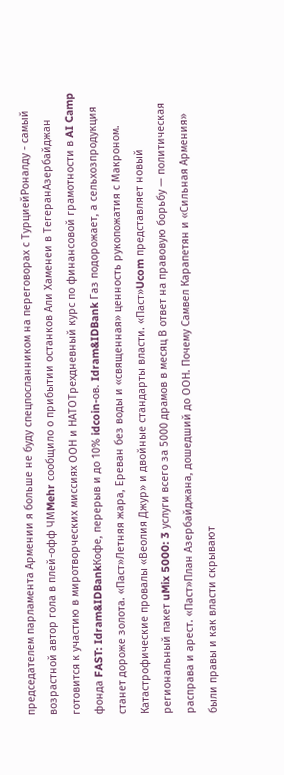председателем парламента Армении я больше не буду спецпосланником на переговорах с ТурциейРоналду - самый возрастной автор гола в плей-офф ЧМMehr сообщило о прибытии останков Али Хаменеи в ТегеранАзербайджан готовится к участию в миротворческих миссиях ООН и НАТОТрехдневный курс по финансовой грамотности в AI Camp фонда FAST: Idram&IDBankКофе, перерыв и до 10% idcoin-ов. Idram&IDBank Газ подорожает, а сельхозпродукция станет дороже золота. «Паст»Летняя жара, Ереван без воды и «священная» ценность рукопожатия с Макроном. Катастрофические провалы «Веолия Джур» и двойные стандарты власти. «Паст»Ucom представляет новый региональный пакет uMix 5000: 3 услуги всего за 5000 драмов в месяц В ответ на правовую борьбу — политическая расправа и арест. «Паст»План Азербайджана, дошедший до ООН. Почему Самвел Карапетян и «Сильная Армения» были правы и как власти скрывают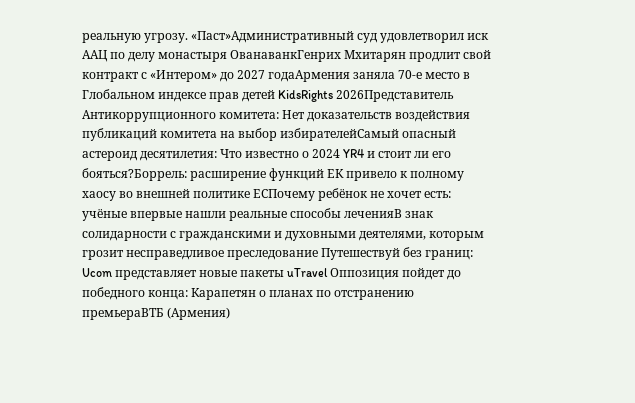реальную угрозу. «Паст»Административный суд удовлетворил иск ААЦ по делу монастыря ОванаванкГенрих Мхитарян продлит свой контракт с «Интером» до 2027 годаАрмения заняла 70-е место в Глобальном индексе прав детей KidsRights 2026Представитель Антикоррупционного комитета: Нет доказательств воздействия публикаций комитета на выбор избирателейСамый опасный астероид десятилетия: Что известно о 2024 YR4 и стоит ли его бояться?Боррель: расширение функций ЕК привело к полному хаосу во внешней политике ЕСПочему ребёнок не хочет есть: учёные впервые нашли реальные способы леченияВ знак солидарности с гражданскими и духовными деятелями, которым грозит несправедливое преследование Путешествуй без границ: Ucom представляет новые пакеты uTravel Оппозиция пойдет до победного конца: Карапетян о планах по отстранению премьераВТБ (Армения)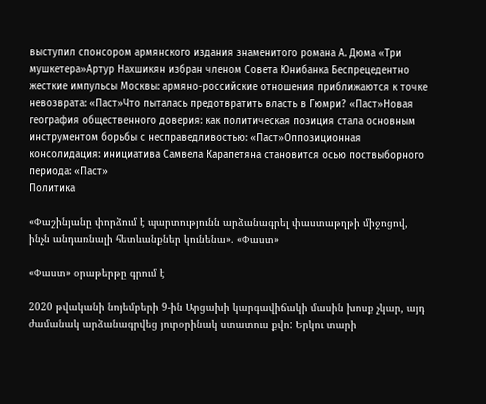выступил спонсором армянского издания знаменитого романа А. Дюма «Три мушкетера»Артур Нахшикян избран членом Совета Юнибанка Беспрецедентно жесткие импульсы Москвы: армяно-российские отношения приближаются к точке невозврата: «Паст»Что пыталась предотвратить власть в Гюмри? «Паст»Новая география общественного доверия: как политическая позиция стала основным инструментом борьбы с несправедливостью: «Паст»Оппозиционная консолидация: инициатива Самвела Карапетяна становится осью поствыборного периода: «Паст»
Политика

«Փաշինյանը փորձում է պարտությունն արձանագրել փաստաթղթի միջոցով, ինչն անդառնալի հետևանքներ կունենա». «Փաստ»

«Փաստ» օրաթերթը գրում է

2020 թվականի նոյեմբերի 9-ին Արցախի կարգավիճակի մասին խոսք չկար, այդ ժամանակ արձանագրվեց յուրօրինակ ստատուս քվո: Երկու տարի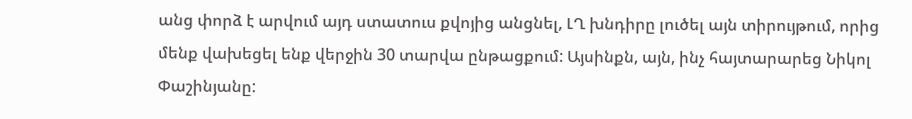անց փորձ է արվում այդ ստատուս քվոյից անցնել, ԼՂ խնդիրը լուծել այն տիրույթում, որից մենք վախեցել ենք վերջին 30 տարվա ընթացքում: Այսինքն, այն, ինչ հայտարարեց Նիկոլ Փաշինյանը: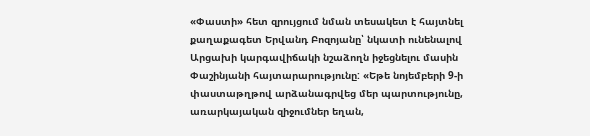«Փաստի» հետ զրույցում նման տեսակետ է հայտնել քաղաքագետ Երվանդ Բոզոյանը՝ նկատի ունենալով Արցախի կարգավիճակի նշաձողն իջեցնելու մասին Փաշինյանի հայտարարությունը: «Եթե նոյեմբերի 9-ի փաստաթղթով արձանագրվեց մեր պարտությունը, առարկայական զիջումներ եղան,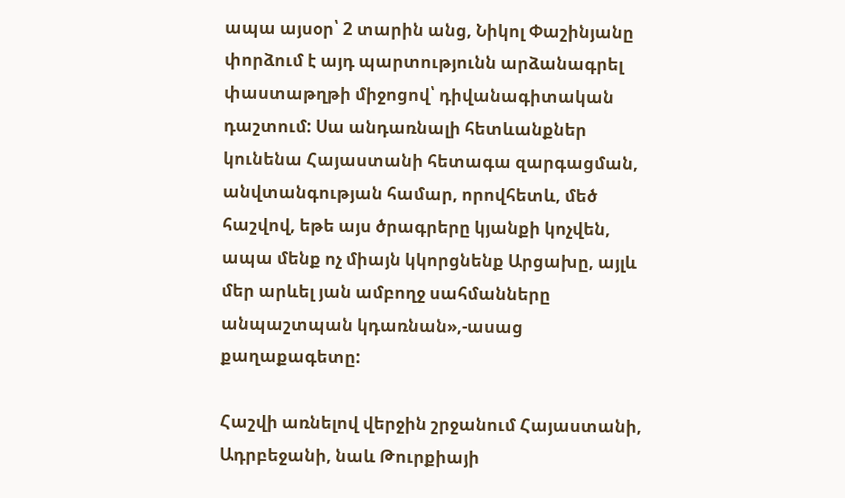ապա այսօր՝ 2 տարին անց, Նիկոլ Փաշինյանը փորձում է այդ պարտությունն արձանագրել փաստաթղթի միջոցով՝ դիվանագիտական դաշտում: Սա անդառնալի հետևանքներ կունենա Հայաստանի հետագա զարգացման, անվտանգության համար, որովհետև, մեծ հաշվով, եթե այս ծրագրերը կյանքի կոչվեն, ապա մենք ոչ միայն կկորցնենք Արցախը, այլև մեր արևել յան ամբողջ սահմանները անպաշտպան կդառնան»,-ասաց քաղաքագետը:

Հաշվի առնելով վերջին շրջանում Հայաստանի, Ադրբեջանի, նաև Թուրքիայի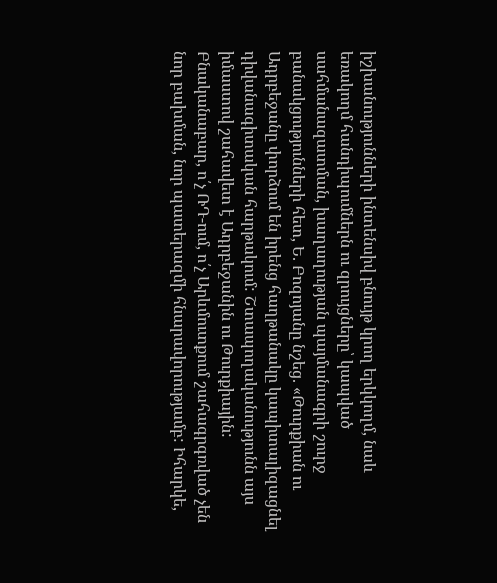իշխանությունների ինտենսիվ բնույթ կրող երկկողմ, նաև եռակողմ հանդիպումներն ու զրույցները՝ կապված սահմանազատման, խաղաղության պայմանագրի շուրջ բանակցությունների հետ, Ե. Բոզոյանը նշեց. «Թուրքիան ու Ադրբեջանը փորձում են իրենց հաղթանակը կապիտալիզացնել դիվանագիտական հարթակում: Շտապողականությունն այս իմաստով շահավետ է Ադրբեջանին ու Թուրքիային: Բնականաբար, ո՛չ ՌԴ-ում, ո՛չ Արևմուտքում շահագրգռված չեն նոր բախման, նոր պատերազմի հնարավորությամբ: Իհարկե,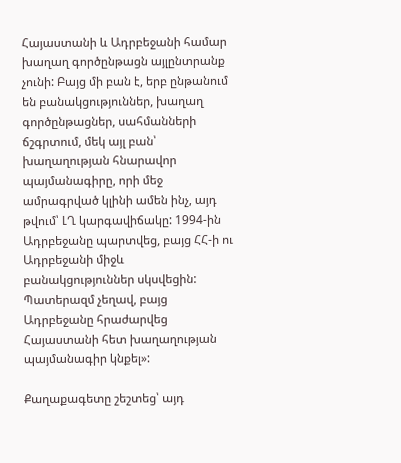Հայաստանի և Ադրբեջանի համար խաղաղ գործընթացն այլընտրանք չունի: Բայց մի բան է, երբ ընթանում են բանակցություններ, խաղաղ գործընթացներ, սահմանների ճշգրտում, մեկ այլ բան՝ խաղաղության հնարավոր պայմանագիրը, որի մեջ ամրագրված կլինի ամեն ինչ, այդ թվում՝ ԼՂ կարգավիճակը: 1994-ին Ադրբեջանը պարտվեց, բայց ՀՀ-ի ու Ադրբեջանի միջև բանակցություններ սկսվեցին: Պատերազմ չեղավ, բայց Ադրբեջանը հրաժարվեց Հայաստանի հետ խաղաղության պայմանագիր կնքել»:

Քաղաքագետը շեշտեց՝ այդ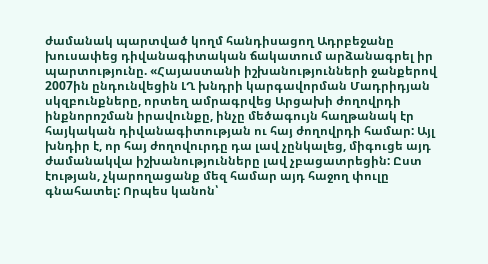ժամանակ պարտված կողմ հանդիսացող Ադրբեջանը խուսափեց դիվանագիտական ճակատում արձանագրել իր պարտությունը. «Հայաստանի իշխանությունների ջանքերով 2007ին ընդունվեցին ԼՂ խնդրի կարգավորման Մադրիդյան սկզբունքները, որտեղ ամրագրվեց Արցախի ժողովրդի ինքնորոշման իրավունքը, ինչը մեծագույն հաղթանակ էր հայկական դիվանագիտության ու հայ ժողովրդի համար: Այլ խնդիր է, որ հայ ժողովուրդը դա լավ չընկալեց, միգուցե այդ ժամանակվա իշխանությունները լավ չբացատրեցին: Ըստ էության, չկարողացանք մեզ համար այդ հաջող փուլը գնահատել: Որպես կանոն՝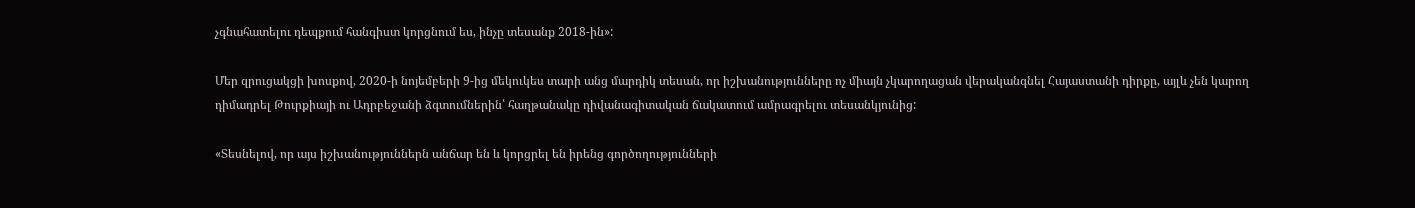չգնահատելու դեպքում հանգիստ կորցնում ես, ինչը տեսանք 2018-ին»:

Մեր զրուցակցի խոսքով, 2020-ի նոյեմբերի 9-ից մեկուկես տարի անց մարդիկ տեսան, որ իշխանությունները ոչ միայն չկարողացան վերականգնել Հայաստանի դիրքը, այլև չեն կարող դիմադրել Թուրքիայի ու Ադրբեջանի ձգտումներին՝ հաղթանակը դիվանագիտական ճակատում ամրագրելու տեսանկյունից:

«Տեսնելով, որ այս իշխանություններն անճար են և կորցրել են իրենց գործողությունների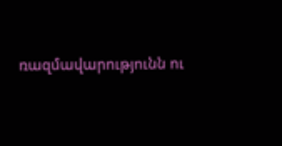ռազմավարությունն ու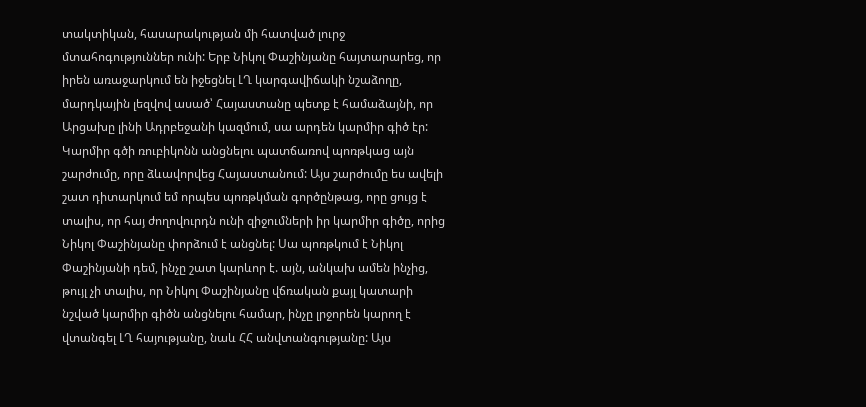տակտիկան, հասարակության մի հատված լուրջ մտահոգություններ ունի: Երբ Նիկոլ Փաշինյանը հայտարարեց, որ իրեն առաջարկում են իջեցնել ԼՂ կարգավիճակի նշաձողը, մարդկային լեզվով ասած՝ Հայաստանը պետք է համաձայնի, որ Արցախը լինի Ադրբեջանի կազմում, սա արդեն կարմիր գիծ էր: Կարմիր գծի ռուբիկոնն անցնելու պատճառով պոռթկաց այն շարժումը, որը ձևավորվեց Հայաստանում: Այս շարժումը ես ավելի շատ դիտարկում եմ որպես պոռթկման գործընթաց, որը ցույց է տալիս, որ հայ ժողովուրդն ունի զիջումների իր կարմիր գիծը, որից Նիկոլ Փաշինյանը փորձում է անցնել: Սա պոռթկում է Նիկոլ Փաշինյանի դեմ, ինչը շատ կարևոր է. այն, անկախ ամեն ինչից, թույլ չի տալիս, որ Նիկոլ Փաշինյանը վճռական քայլ կատարի նշված կարմիր գիծն անցնելու համար, ինչը լրջորեն կարող է վտանգել ԼՂ հայությանը, նաև ՀՀ անվտանգությանը: Այս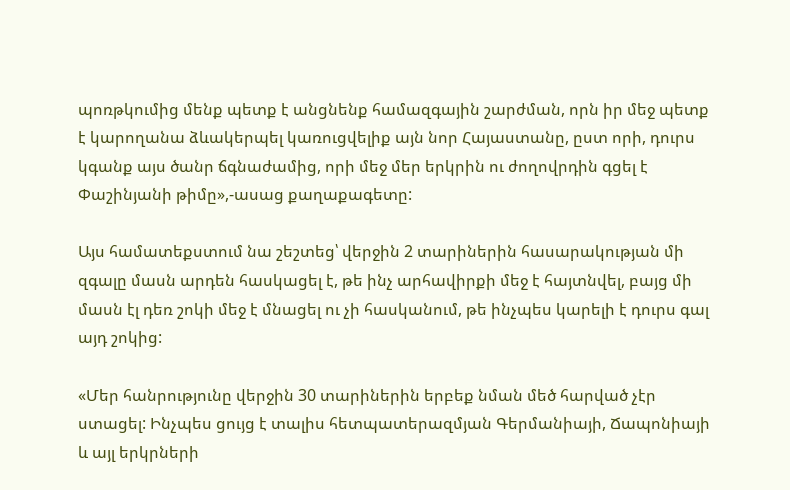պոռթկումից մենք պետք է անցնենք համազգային շարժման, որն իր մեջ պետք է կարողանա ձևակերպել կառուցվելիք այն նոր Հայաստանը, ըստ որի, դուրս կգանք այս ծանր ճգնաժամից, որի մեջ մեր երկրին ու ժողովրդին գցել է Փաշինյանի թիմը»,-ասաց քաղաքագետը:

Այս համատեքստում նա շեշտեց՝ վերջին 2 տարիներին հասարակության մի զգալը մասն արդեն հասկացել է, թե ինչ արհավիրքի մեջ է հայտնվել, բայց մի մասն էլ դեռ շոկի մեջ է մնացել ու չի հասկանում, թե ինչպես կարելի է դուրս գալ այդ շոկից:

«Մեր հանրությունը վերջին 30 տարիներին երբեք նման մեծ հարված չէր ստացել: Ինչպես ցույց է տալիս հետպատերազմյան Գերմանիայի, Ճապոնիայի և այլ երկրների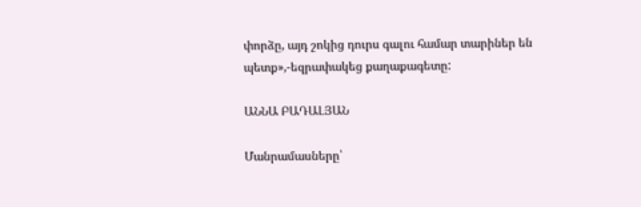փորձը, այդ շոկից դուրս գալու համար տարիներ են պետք»,-եզրափակեց քաղաքագետը:

ԱՆՆԱ ԲԱԴԱԼՅԱՆ

Մանրամասները՝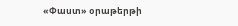«Փաստ» օրաթերթի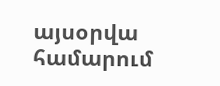այսօրվա համարում